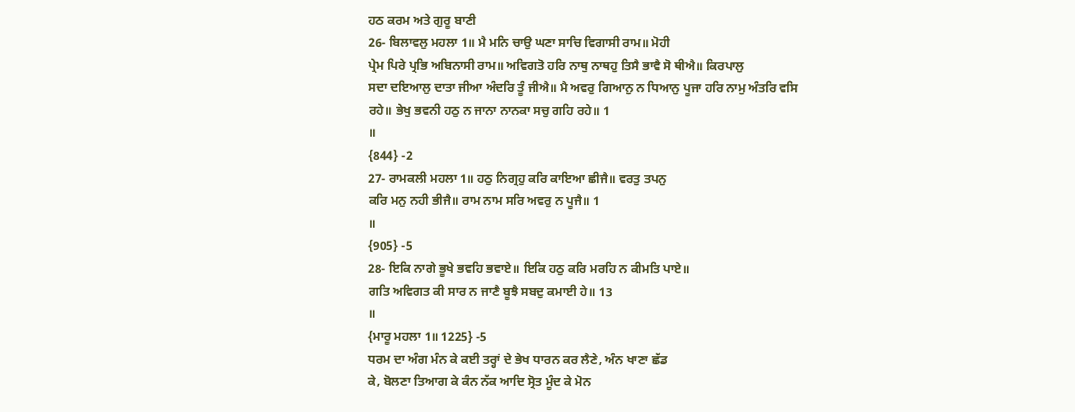ਹਠ ਕਰਮ ਅਤੇ ਗੁਰੂ ਬਾਣੀ
26- ਬਿਲਾਵਲੁ ਮਹਲਾ 1॥ ਮੈ ਮਨਿ ਚਾਉ ਘਣਾ ਸਾਚਿ ਵਿਗਾਸੀ ਰਾਮ॥ ਮੋਹੀ
ਪ੍ਰੇਮ ਪਿਰੇ ਪ੍ਰਭਿ ਅਬਿਨਾਸੀ ਰਾਮ॥ ਅਵਿਗਤੋ ਹਰਿ ਨਾਥੁ ਨਾਥਹੁ ਤਿਸੈ ਭਾਵੈ ਸੋ ਥੀਐ॥ ਕਿਰਪਾਲੁ
ਸਦਾ ਦਇਆਲੁ ਦਾਤਾ ਜੀਆ ਅੰਦਰਿ ਤੂੰ ਜੀਐ॥ ਮੈ ਅਵਰੁ ਗਿਆਨੁ ਨ ਧਿਆਨੁ ਪੂਜਾ ਹਰਿ ਨਾਮੁ ਅੰਤਰਿ ਵਸਿ
ਰਹੇ॥ ਭੇਖੁ ਭਵਨੀ ਹਠੁ ਨ ਜਾਨਾ ਨਾਨਕਾ ਸਚੁ ਗਹਿ ਰਹੇ॥ 1
॥
{844} -2
27- ਰਾਮਕਲੀ ਮਹਲਾ 1॥ ਹਠੁ ਨਿਗ੍ਰਹੁ ਕਰਿ ਕਾਇਆ ਛੀਜੈ॥ ਵਰਤੁ ਤਪਨੁ
ਕਰਿ ਮਨੁ ਨਹੀ ਭੀਜੈ॥ ਰਾਮ ਨਾਮ ਸਰਿ ਅਵਰੁ ਨ ਪੂਜੈ॥ 1
॥
{905} -5
28- ਇਕਿ ਨਾਗੇ ਭੂਖੇ ਭਵਹਿ ਭਵਾਏ॥ ਇਕਿ ਹਠੁ ਕਰਿ ਮਰਹਿ ਨ ਕੀਮਤਿ ਪਾਏ॥
ਗਤਿ ਅਵਿਗਤ ਕੀ ਸਾਰ ਨ ਜਾਣੈ ਬੂਝੈ ਸਬਦੁ ਕਮਾਈ ਹੇ॥ 13
॥
{ਮਾਰੂ ਮਹਲਾ 1॥ 1225} -5
ਧਰਮ ਦਾ ਅੰਗ ਮੰਨ ਕੇ ਕਈ ਤਰ੍ਹਾਂ ਦੇ ਭੇਖ ਧਾਰਨ ਕਰ ਲੈਣੇ, ਅੰਨ ਖਾਣਾ ਛੱਡ
ਕੇ, ਬੋਲਣਾ ਤਿਆਗ ਕੇ ਕੰਨ ਨੱਕ ਆਦਿ ਸ੍ਰੋਤ ਮੂੰਦ ਕੇ ਮੋਨ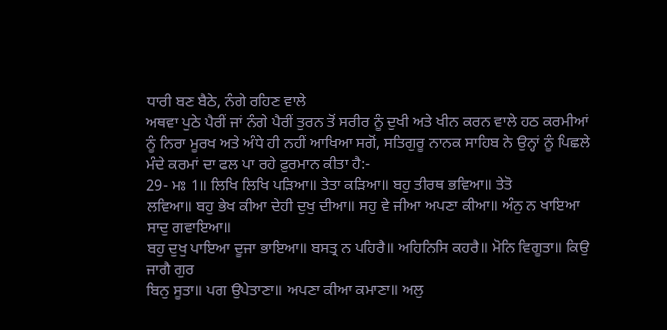ਧਾਰੀ ਬਣ ਬੈਠੇ, ਨੰਗੇ ਰਹਿਣ ਵਾਲੇ
ਅਥਵਾ ਪੁਠੇ ਪੈਰੀਂ ਜਾਂ ਨੰਗੇ ਪੈਰੀਂ ਤੁਰਨ ਤੋਂ ਸਰੀਰ ਨੂੰ ਦੁਖੀ ਅਤੇ ਖੀਨ ਕਰਨ ਵਾਲੇ ਹਠ ਕਰਮੀਆਂ
ਨੂੰ ਨਿਰਾ ਮੂਰਖ ਅਤੇ ਅੰਧੇ ਹੀ ਨਹੀਂ ਆਖਿਆ ਸਗੋਂ, ਸਤਿਗੁਰੂ ਨਾਨਕ ਸਾਹਿਬ ਨੇ ਉਨ੍ਹਾਂ ਨੂੰ ਪਿਛਲੇ
ਮੰਦੇ ਕਰਮਾਂ ਦਾ ਫਲ ਪਾ ਰਹੇ ਫ਼ੁਰਮਾਨ ਕੀਤਾ ਹੈ:-
29- ਮਃ 1॥ ਲਿਖਿ ਲਿਖਿ ਪੜਿਆ॥ ਤੇਤਾ ਕੜਿਆ॥ ਬਹੁ ਤੀਰਥ ਭਵਿਆ॥ ਤੇਤੋ
ਲਵਿਆ॥ ਬਹੁ ਭੇਖ ਕੀਆ ਦੇਹੀ ਦੁਖੁ ਦੀਆ॥ ਸਹੁ ਵੇ ਜੀਆ ਅਪਣਾ ਕੀਆ॥ ਅੰਨੁ ਨ ਖਾਇਆ ਸਾਦੁ ਗਵਾਇਆ॥
ਬਹੁ ਦੁਖੁ ਪਾਇਆ ਦੂਜਾ ਭਾਇਆ॥ ਬਸਤ੍ਰ ਨ ਪਹਿਰੈ॥ ਅਹਿਨਿਸਿ ਕਹਰੈ॥ ਮੋਨਿ ਵਿਗੂਤਾ॥ ਕਿਉ ਜਾਗੈ ਗੁਰ
ਬਿਨੁ ਸੂਤਾ॥ ਪਗ ਉਪੇਤਾਣਾ॥ ਅਪਣਾ ਕੀਆ ਕਮਾਣਾ॥ ਅਲੁ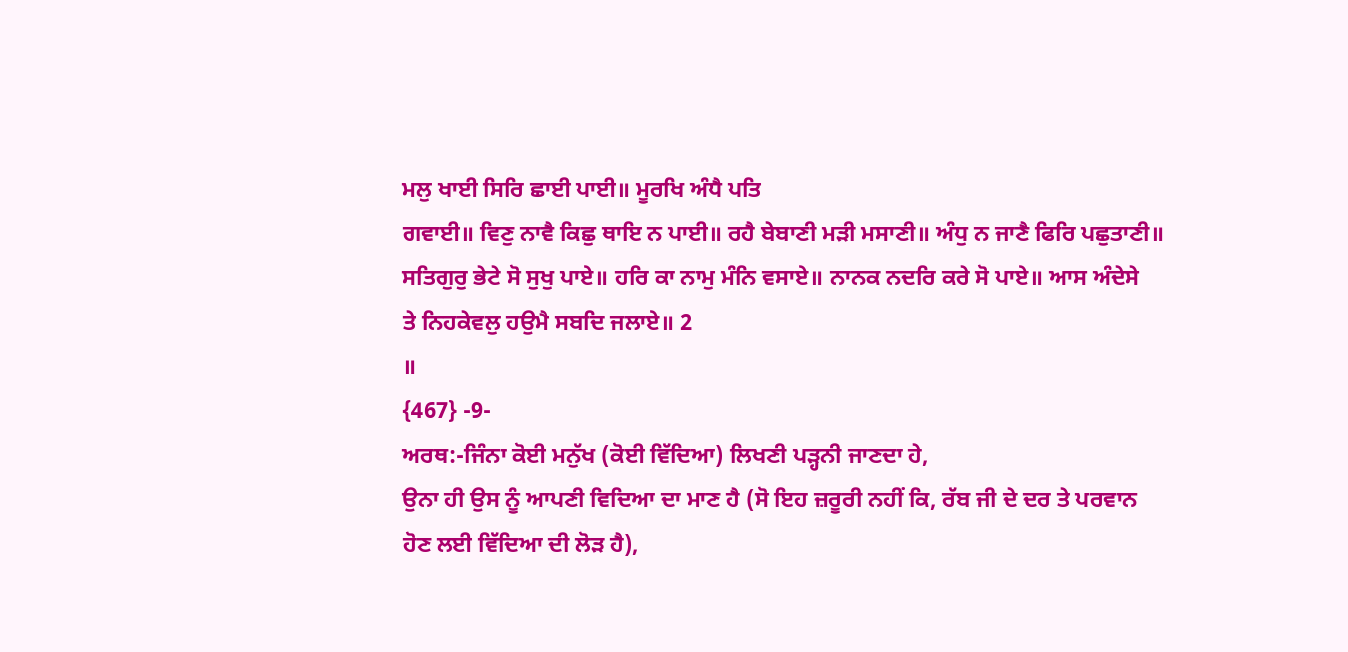ਮਲੁ ਖਾਈ ਸਿਰਿ ਛਾਈ ਪਾਈ॥ ਮੂਰਖਿ ਅੰਧੈ ਪਤਿ
ਗਵਾਈ॥ ਵਿਣੁ ਨਾਵੈ ਕਿਛੁ ਥਾਇ ਨ ਪਾਈ॥ ਰਹੈ ਬੇਬਾਣੀ ਮੜੀ ਮਸਾਣੀ॥ ਅੰਧੁ ਨ ਜਾਣੈ ਫਿਰਿ ਪਛੁਤਾਣੀ॥
ਸਤਿਗੁਰੁ ਭੇਟੇ ਸੋ ਸੁਖੁ ਪਾਏ॥ ਹਰਿ ਕਾ ਨਾਮੁ ਮੰਨਿ ਵਸਾਏ॥ ਨਾਨਕ ਨਦਰਿ ਕਰੇ ਸੋ ਪਾਏ॥ ਆਸ ਅੰਦੇਸੇ
ਤੇ ਨਿਹਕੇਵਲੁ ਹਉਮੈ ਸਬਦਿ ਜਲਾਏ॥ 2
॥
{467} -9-
ਅਰਥ:-ਜਿੰਨਾ ਕੋਈ ਮਨੁੱਖ (ਕੋਈ ਵਿੱਦਿਆ) ਲਿਖਣੀ ਪੜ੍ਹਨੀ ਜਾਣਦਾ ਹੇ,
ਉਨਾ ਹੀ ਉਸ ਨੂੰ ਆਪਣੀ ਵਿਦਿਆ ਦਾ ਮਾਣ ਹੈ (ਸੋ ਇਹ ਜ਼ਰੂਰੀ ਨਹੀਂ ਕਿ, ਰੱਬ ਜੀ ਦੇ ਦਰ ਤੇ ਪਰਵਾਨ
ਹੋਣ ਲਈ ਵਿੱਦਿਆ ਦੀ ਲੋੜ ਹੈ),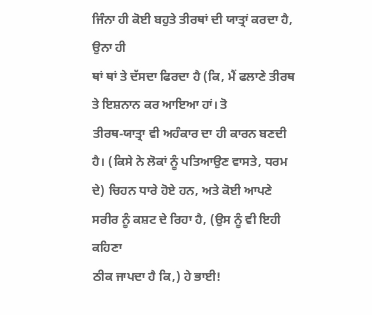ਜਿੰਨਾ ਹੀ ਕੋਈ ਬਹੁਤੇ ਤੀਰਥਾਂ ਦੀ ਯਾਤ੍ਰਾਂ ਕਰਦਾ ਹੈ, ਉਨਾ ਹੀ
ਥਾਂ ਥਾਂ ਤੇ ਦੱਸਦਾ ਫਿਰਦਾ ਹੈ (ਕਿ, ਮੈਂ ਫਲਾਣੇ ਤੀਰਥ ਤੇ ਇਸ਼ਨਾਨ ਕਰ ਆਇਆ ਹਾਂ। ਤੋ
ਤੀਰਥ-ਯਾਤ੍ਰਾ ਵੀ ਅਹੰਕਾਰ ਦਾ ਹੀ ਕਾਰਨ ਬਣਦੀ ਹੈ। (ਕਿਸੇ ਨੇ ਲੋਕਾਂ ਨੂੰ ਪਤਿਆਉਣ ਵਾਸਤੇ, ਧਰਮ
ਦੇ) ਚਿਹਨ ਧਾਰੇ ਹੋਏ ਹਨ, ਅਤੇ ਕੋਈ ਆਪਣੇ ਸਰੀਰ ਨੂੰ ਕਸ਼ਟ ਦੇ ਰਿਹਾ ਹੈ, (ਉਸ ਨੂੰ ਵੀ ਇਹੀ ਕਹਿਣਾ
ਠੀਕ ਜਾਪਦਾ ਹੈ ਕਿ,) ਹੇ ਭਾਈ!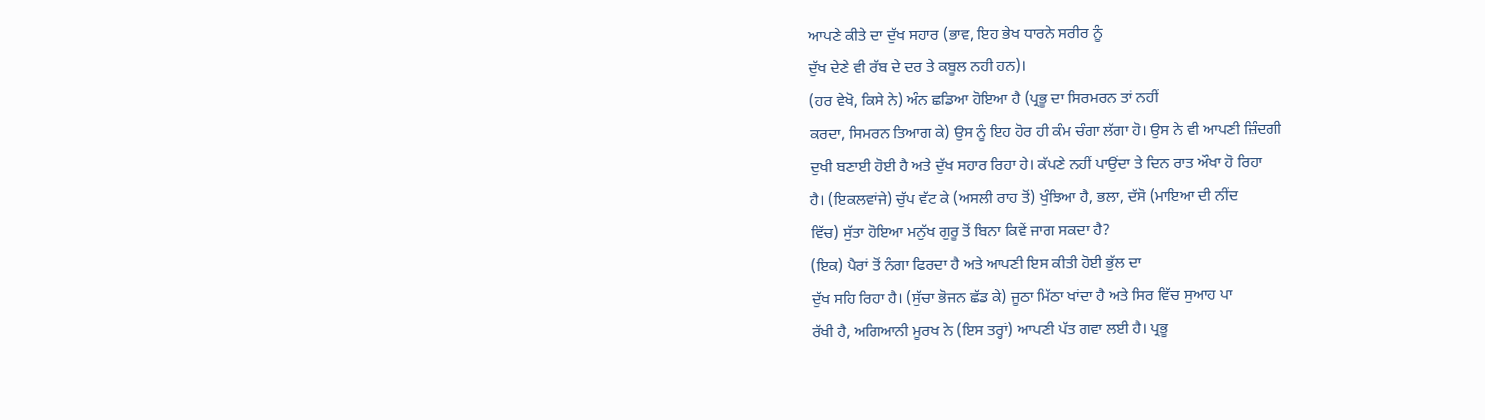ਆਪਣੇ ਕੀਤੇ ਦਾ ਦੁੱਖ ਸਹਾਰ (ਭਾਵ, ਇਹ ਭੇਖ ਧਾਰਨੇ ਸਰੀਰ ਨੂੰ
ਦੁੱਖ ਦੇਣੇ ਵੀ ਰੱਬ ਦੇ ਦਰ ਤੇ ਕਬੂਲ ਨਹੀ ਹਨ)।
(ਹਰ ਵੇਖੋ, ਕਿਸੇ ਨੇ) ਅੰਨ ਛਡਿਆ ਹੋਇਆ ਹੈ (ਪ੍ਰਭੂ ਦਾ ਸਿਰਮਰਨ ਤਾਂ ਨਹੀਂ
ਕਰਦਾ, ਸਿਮਰਨ ਤਿਆਗ ਕੇ) ਉਸ ਨੂੰ ਇਹ ਹੋਰ ਹੀ ਕੰਮ ਚੰਗਾ ਲੱਗਾ ਹੋ। ਉਸ ਨੇ ਵੀ ਆਪਣੀ ਜ਼ਿੰਦਗੀ
ਦੁਖੀ ਬਣਾਈ ਹੋਈ ਹੈ ਅਤੇ ਦੁੱਖ ਸਹਾਰ ਰਿਹਾ ਹੇ। ਕੱਪਣੇ ਨਹੀਂ ਪਾਉਂਦਾ ਤੇ ਦਿਨ ਰਾਤ ਔਖਾ ਹੋ ਰਿਹਾ
ਹੈ। (ਇਕਲਵਾਂਜੇ) ਚੁੱਪ ਵੱਟ ਕੇ (ਅਸਲੀ ਰਾਹ ਤੋਂ) ਖੁੰਝਿਆ ਹੈ, ਭਲਾ, ਦੱਸੋ (ਮਾਇਆ ਦੀ ਨੀਂਦ
ਵਿੱਚ) ਸੁੱਤਾ ਹੋਇਆ ਮਨੁੱਖ ਗੁਰੂ ਤੋਂ ਬਿਨਾ ਕਿਵੇਂ ਜਾਗ ਸਕਦਾ ਹੈ?
(ਇਕ) ਪੈਰਾਂ ਤੋਂ ਨੰਗਾ ਫਿਰਦਾ ਹੈ ਅਤੇ ਆਪਣੀ ਇਸ ਕੀਤੀ ਹੋਈ ਭੁੱਲ ਦਾ
ਦੁੱਖ ਸਹਿ ਰਿਹਾ ਹੈ। (ਸੁੱਚਾ ਭੋਜਨ ਛੱਡ ਕੇ) ਜੂਠਾ ਮਿੱਠਾ ਖਾਂਦਾ ਹੈ ਅਤੇ ਸਿਰ ਵਿੱਚ ਸੁਆਹ ਪਾ
ਰੱਖੀ ਹੈ, ਅਗਿਆਨੀ ਮੂਰਖ ਨੇ (ਇਸ ਤਰ੍ਹਾਂ) ਆਪਣੀ ਪੱਤ ਗਵਾ ਲਈ ਹੈ। ਪ੍ਰਭੂ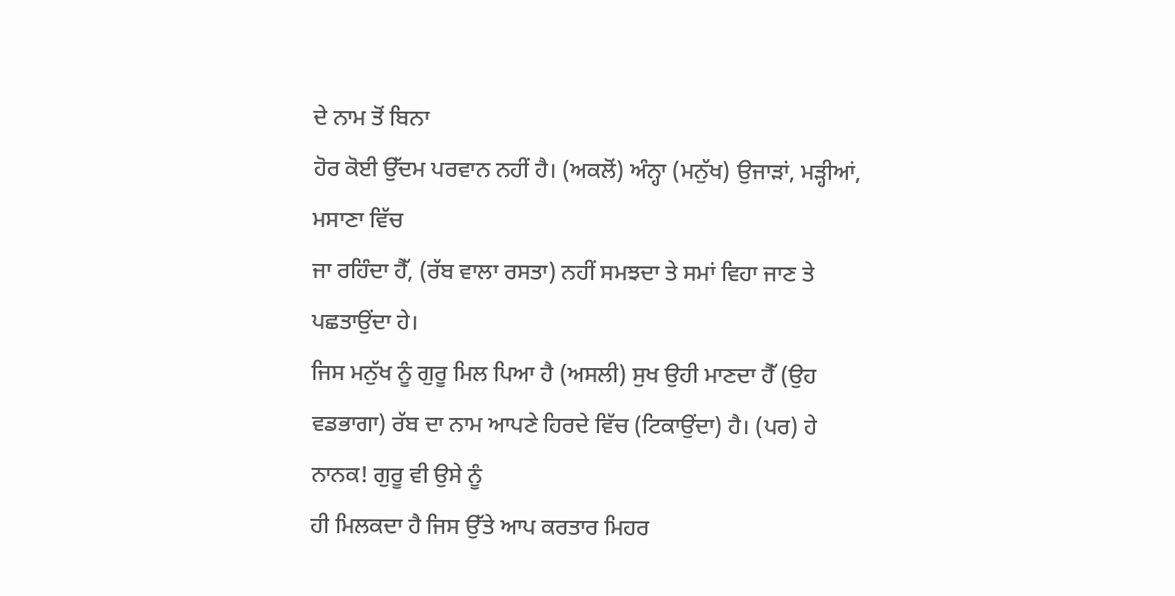ਦੇ ਨਾਮ ਤੋਂ ਬਿਨਾ
ਹੋਰ ਕੋਈ ਉੱਦਮ ਪਰਵਾਨ ਨਹੀਂ ਹੈ। (ਅਕਲੋਂ) ਅੰਨ੍ਹਾ (ਮਨੁੱਖ) ਉਜਾੜਾਂ, ਮੜ੍ਹੀਆਂ, ਮਸਾਣਾ ਵਿੱਚ
ਜਾ ਰਹਿੰਦਾ ਹੈੱ, (ਰੱਬ ਵਾਲਾ ਰਸਤਾ) ਨਹੀਂ ਸਮਝਦਾ ਤੇ ਸਮਾਂ ਵਿਹਾ ਜਾਣ ਤੇ ਪਛਤਾਉਂਦਾ ਹੇ।
ਜਿਸ ਮਨੁੱਖ ਨੂੰ ਗੁਰੂ ਮਿਲ ਪਿਆ ਹੈ (ਅਸਲੀ) ਸੁਖ ਉਹੀ ਮਾਣਦਾ ਹੈੱ (ਉਹ
ਵਡਭਾਗਾ) ਰੱਬ ਦਾ ਨਾਮ ਆਪਣੇ ਹਿਰਦੇ ਵਿੱਚ (ਟਿਕਾਉਂਦਾ) ਹੈ। (ਪਰ) ਹੇ ਨਾਨਕ! ਗੁਰੂ ਵੀ ਉਸੇ ਨੂੰ
ਹੀ ਮਿਲਕਦਾ ਹੈ ਜਿਸ ਉੱਤੇ ਆਪ ਕਰਤਾਰ ਮਿਹਰ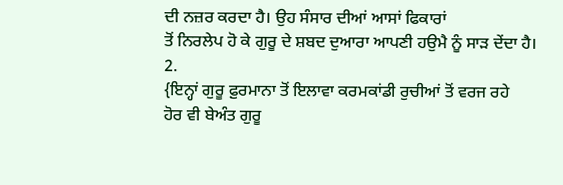ਦੀ ਨਜ਼ਰ ਕਰਦਾ ਹੈ। ਉਹ ਸੰਸਾਰ ਦੀਆਂ ਆਸਾਂ ਫਿਕਾਰਾਂ
ਤੋਂ ਨਿਰਲੇਪ ਹੋ ਕੇ ਗੁਰੂ ਦੇ ਸ਼ਬਦ ਦੁਆਰਾ ਆਪਣੀ ਹਉਮੈ ਨੂੰ ਸਾੜ ਦੇਂਦਾ ਹੈ। 2.
{ਇਨ੍ਹਾਂ ਗੁਰੂ ਫ਼ੁਰਮਾਨਾ ਤੋਂ ਇਲਾਵਾ ਕਰਮਕਾਂਡੀ ਰੁਚੀਆਂ ਤੋਂ ਵਰਜ ਰਹੇ
ਹੋਰ ਵੀ ਬੇਅੰਤ ਗੁਰੂ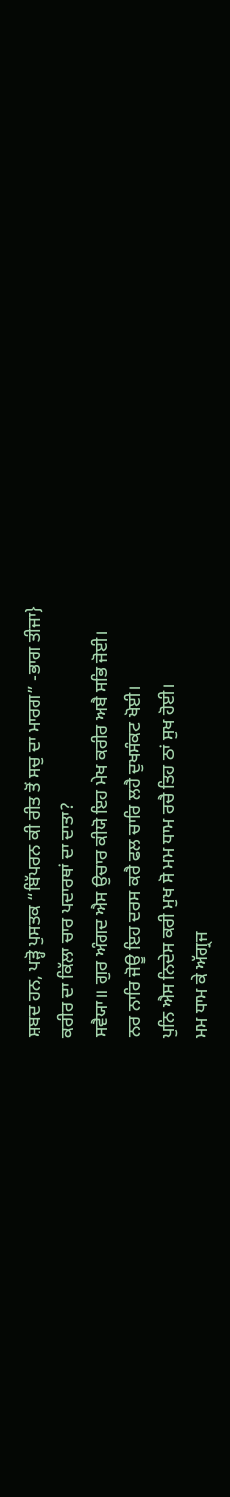ਸ਼ਬਦ ਹਨ, ਪੜ੍ਹੋ ਪੁਸਤਕ “ਬਿੱਪਰਨ ਕੀ ਰੀਤ ਤੋਂ ਸਚੁ ਦਾ ਮਾਰਗ” -ਭਾਗ ਤੀਜਾ}
ਕਰੀਰ ਦਾ ਕਿੱਲਾ ਚਾਰ ਪਦਾਰਥਾਂ ਦਾ ਦਾਤਾ?
ਸਵੈਯਾ॥ ਗੁਰ ਅੰਗਦ ਐਸ ਉਚਾਰ ਕੀਯੋ ਇਹ ਮੇਖ ਕਰੀਰ ਅਬੈ ਸਭਿ ਜੋਈ।
ਨਰ ਨਾਰਿ ਜੋਊ ਇਹ ਦਰਸ ਕਰੈ ਫਲ ਚਾਰਿ ਲਹੈ ਦੁਖਸੰਕਟ ਖੋਈ।
ਪੁਨਿ ਐਸ ਨਿਦੇਸ ਕਰੀ ਮੁਖ ਸੋ ਮਮ ਧਾਮ ਰਚੈ ਤਿਹ ਠਾਂ ਸੁਖ ਹੋਈ।
ਮਮ ਧਾਮ ਕੇ ਅੱਗ੍ਰਜ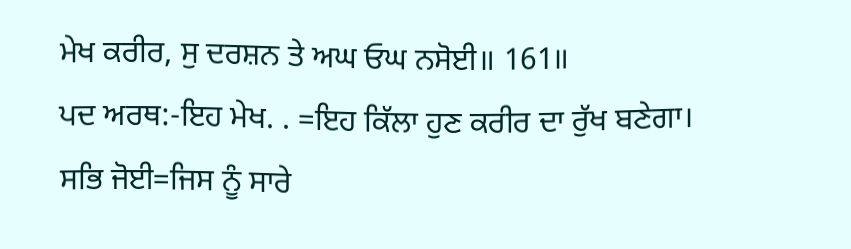ਮੇਖ ਕਰੀਰ, ਸੁ ਦਰਸ਼ਨ ਤੇ ਅਘ ਓਘ ਨਸੋਈ॥ 161॥
ਪਦ ਅਰਥ:-ਇਹ ਮੇਖ. . =ਇਹ ਕਿੱਲਾ ਹੁਣ ਕਰੀਰ ਦਾ ਰੁੱਖ ਬਣੇਗਾ।
ਸਭਿ ਜੋਈ=ਜਿਸ ਨੂੰ ਸਾਰੇ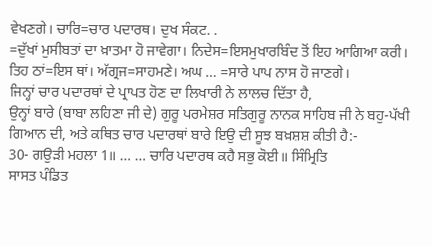ਵੇਖਣਗੇ। ਚਾਰਿ=ਚਾਰ ਪਦਾਰਥ। ਦੁਖ ਸੰਕਟ. .
=ਦੁੱਖਾਂ ਮੁਸੀਬਤਾਂ ਦਾ ਖ਼ਾਤਮਾ ਹੋ ਜਾਵੇਗਾ। ਨਿਦੇਸ=ਇਸਮੁਖਾਰਬਿੰਦ ਤੋਂ ਇਹ ਆਗਿਆ ਕਰੀ।
ਤਿਹ ਠਾਂ=ਇਸ ਥਾਂ। ਅੱਗ੍ਰਜ=ਸਾਹਮਣੇ। ਅਘ … =ਸਾਰੇ ਪਾਪ ਨਾਸ ਹੋ ਜਾਣਗੇ।
ਜਿਨ੍ਹਾਂ ਚਾਰ ਪਦਾਰਥਾਂ ਦੇ ਪ੍ਰਾਪਤ ਹੋਣ ਦਾ ਲਿਖਾਰੀ ਨੇ ਲਾਲਚ ਦਿੱਤਾ ਹੈ,
ਉਨ੍ਹਾਂ ਬਾਰੇ (ਬਾਬਾ ਲਹਿਣਾ ਜੀ ਦੇ) ਗੁਰੂ ਪਰਮੇਸ਼ਰ ਸਤਿਗੁਰੂ ਨਾਨਕ ਸਾਹਿਬ ਜੀ ਨੇ ਬਹੁ-ਪੱਖੀ
ਗਿਆਨ ਦੀ, ਅਤੇ ਕਥਿਤ ਚਾਰ ਪਦਾਰਥਾਂ ਬਾਰੇ ਇਉ ਦੀ ਸੂਝ ਬਖ਼ਸ਼ਸ਼ ਕੀਤੀ ਹੈ:-
30- ਗਉੜੀ ਮਹਲਾ 1॥ … … ਚਾਰਿ ਪਦਾਰਥ ਕਹੈ ਸਭੁ ਕੋਈ॥ ਸਿੰਮ੍ਰਿਤਿ
ਸਾਸਤ ਪੰਡਿਤ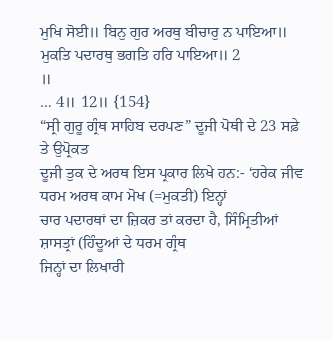ਮੁਖਿ ਸੋਈ॥ ਬਿਨੁ ਗੁਰ ਅਰਥੁ ਬੀਚਾਰੁ ਨ ਪਾਇਆ॥ ਮੁਕਤਿ ਪਦਾਰਥੁ ਭਗਤਿ ਹਰਿ ਪਾਇਆ॥ 2
॥
… 4॥ 12॥ {154}
“ਸ੍ਰੀ ਗੁਰੂ ਗ੍ਰੰਥ ਸਾਹਿਬ ਦਰਪਣ” ਦੂਜੀ ਪੋਥੀ ਦੇ 23 ਸਫ਼ੇ ਤੇ ਉਪ੍ਰੋਕਤ
ਦੂਜੀ ਤੁਕ ਦੇ ਅਰਥ ਇਸ ਪ੍ਰਕਾਰ ਲਿਖੇ ਹਨ:- ‘ਹਰੇਕ ਜੀਵ ਧਰਮ ਅਰਥ ਕਾਮ ਮੋਖ (=ਮੁਕਤੀ) ਇਨ੍ਹਾਂ
ਚਾਰ ਪਦਾਰਥਾਂ ਦਾ ਜ਼ਿਕਰ ਤਾਂ ਕਰਦਾ ਹੈ, ਸਿੰਮ੍ਰਿਤੀਆਂ ਸ਼ਾਸਤ੍ਰਾਂ (ਹਿੰਦੂਆਂ ਦੇ ਧਰਮ ਗ੍ਰੰਥ
ਜਿਨ੍ਹਾਂ ਦਾ ਲਿਖਾਰੀ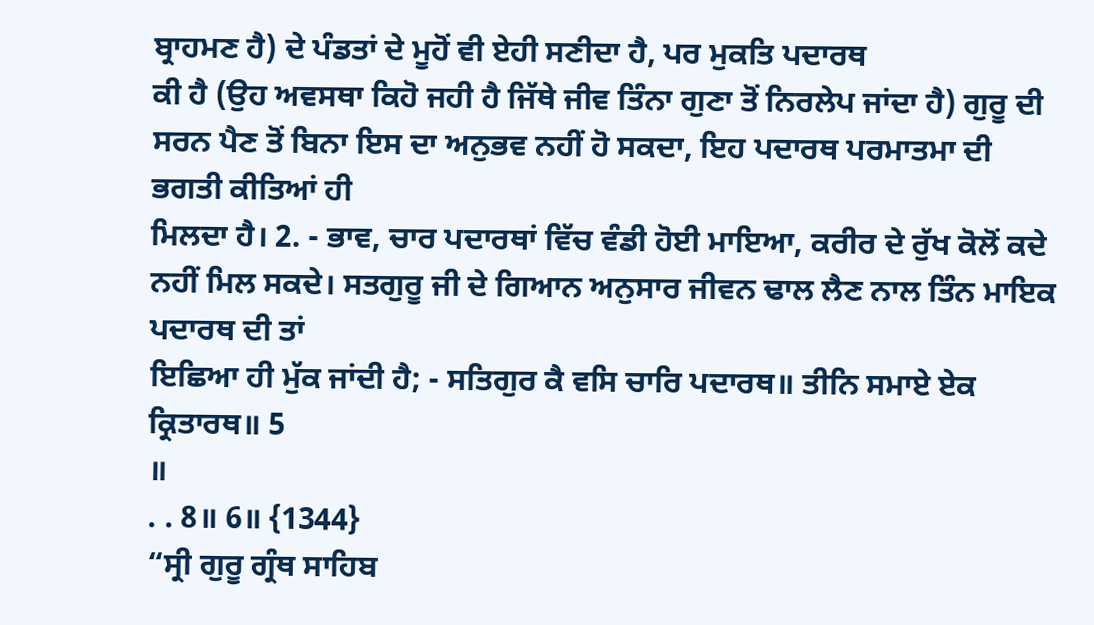ਬ੍ਰਾਹਮਣ ਹੈ) ਦੇ ਪੰਡਤਾਂ ਦੇ ਮੂਹੋਂ ਵੀ ਏਹੀ ਸਣੀਦਾ ਹੈ, ਪਰ ਮੁਕਤਿ ਪਦਾਰਥ
ਕੀ ਹੈ (ਉਹ ਅਵਸਥਾ ਕਿਹੋ ਜਹੀ ਹੈ ਜਿੱਥੇ ਜੀਵ ਤਿੰਨਾ ਗੁਣਾ ਤੋਂ ਨਿਰਲੇਪ ਜਾਂਦਾ ਹੈ) ਗੁਰੂ ਦੀ
ਸਰਨ ਪੈਣ ਤੋਂ ਬਿਨਾ ਇਸ ਦਾ ਅਨੁਭਵ ਨਹੀਂ ਹੋ ਸਕਦਾ, ਇਹ ਪਦਾਰਥ ਪਰਮਾਤਮਾ ਦੀ ਭਗਤੀ ਕੀਤਿਆਂ ਹੀ
ਮਿਲਦਾ ਹੈ। 2. - ਭਾਵ, ਚਾਰ ਪਦਾਰਥਾਂ ਵਿੱਚ ਵੰਡੀ ਹੋਈ ਮਾਇਆ, ਕਰੀਰ ਦੇ ਰੁੱਖ ਕੋਲੋਂ ਕਦੇ
ਨਹੀਂ ਮਿਲ ਸਕਦੇ। ਸਤਗੁਰੂ ਜੀ ਦੇ ਗਿਆਨ ਅਨੁਸਾਰ ਜੀਵਨ ਢਾਲ ਲੈਣ ਨਾਲ ਤਿੰਨ ਮਾਇਕ ਪਦਾਰਥ ਦੀ ਤਾਂ
ਇਛਿਆ ਹੀ ਮੁੱਕ ਜਾਂਦੀ ਹੈ; - ਸਤਿਗੁਰ ਕੈ ਵਸਿ ਚਾਰਿ ਪਦਾਰਥ॥ ਤੀਨਿ ਸਮਾਏ ਏਕ ਕ੍ਰਿਤਾਰਥ॥ 5
॥
. . 8॥ 6॥ {1344}
“ਸ੍ਰੀ ਗੁਰੂ ਗ੍ਰੰਥ ਸਾਹਿਬ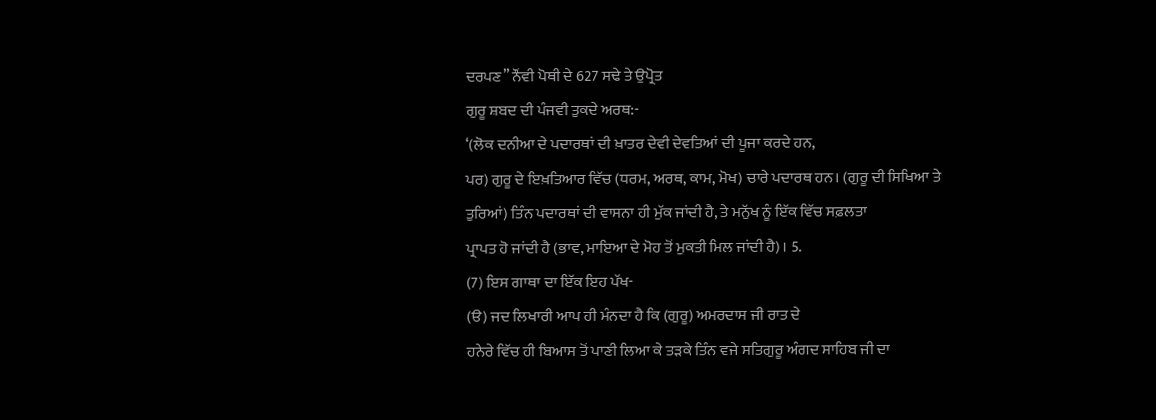ਦਰਪਣ” ਨੌਂਵੀ ਪੋਥੀ ਦੇ 627 ਸਢੇ ਤੇ ਉਪ੍ਰੋਤ
ਗੁਰੂ ਸ਼ਬਦ ਦੀ ਪੰਜਵੀ ਤੁਕਦੇ ਅਰਥ:-
‘(ਲੋਕ ਦਨੀਆ ਦੇ ਪਦਾਰਥਾਂ ਦੀ ਖ਼ਾਤਰ ਦੇਵੀ ਦੇਵਤਿਆਂ ਦੀ ਪੂਜਾ ਕਰਦੇ ਹਨ,
ਪਰ) ਗੁਰੂ ਦੇ ਇਖ਼ਤਿਆਰ ਵਿੱਚ (ਧਰਮ, ਅਰਥ, ਕਾਮ, ਮੋਖ) ਚਾਰੇ ਪਦਾਰਥ ਹਨ। (ਗੁਰੂ ਦੀ ਸਿਖਿਆ ਤੇ
ਤੁਰਿਆਂ) ਤਿੰਨ ਪਦਾਰਥਾਂ ਦੀ ਵਾਸਨਾ ਹੀ ਮੁੱਕ ਜਾਂਦੀ ਹੈ, ਤੇ ਮਨੁੱਖ ਨੂੰ ਇੱਕ ਵਿੱਚ ਸਫ਼ਲਤਾ
ਪ੍ਰਾਪਤ ਹੋ ਜਾਂਦੀ ਹੈ (ਭਾਵ, ਮਾਇਆ ਦੇ ਮੋਹ ਤੋਂ ਮੁਕਤੀ ਮਿਲ ਜਾਂਦੀ ਹੈ)। 5.
(7) ਇਸ ਗਾਥਾ ਦਾ ਇੱਕ ਇਹ ਪੱਖ-
(ੳ) ਜਦ ਲਿਖਾਰੀ ਆਪ ਹੀ ਮੰਨਦਾ ਹੈ ਕਿ (ਗੁਰੂ) ਅਮਰਦਾਸ ਜੀ ਰਾਤ ਦੇ
ਹਨੇਰੇ ਵਿੱਚ ਹੀ ਬਿਆਸ ਤੋਂ ਪਾਣੀ ਲਿਆ ਕੇ ਤੜਕੇ ਤਿੰਨ ਵਜੇ ਸਤਿਗੁਰੂ ਅੰਗਦ ਸਾਹਿਬ ਜੀ ਦਾ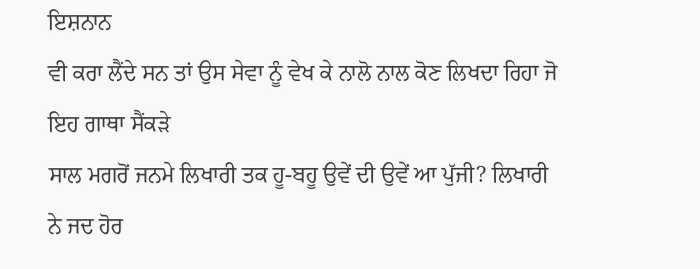ਇਸ਼ਨਾਨ
ਵੀ ਕਰਾ ਲੈਂਦੇ ਸਨ ਤਾਂ ਉਸ ਸੇਵਾ ਨੂੰ ਵੇਖ ਕੇ ਨਾਲੋ ਨਾਲ ਕੋਣ ਲਿਖਦਾ ਰਿਹਾ ਜੋ ਇਹ ਗਾਥਾ ਸੈਂਕੜੇ
ਸਾਲ ਮਗਰੋਂ ਜਨਮੇ ਲਿਖਾਰੀ ਤਕ ਹੂ-ਬਹੂ ਉਵੇਂ ਦੀ ਉਵੇਂ ਆ ਪੁੱਜੀ? ਲਿਖਾਰੀ ਨੇ ਜਦ ਹੋਰ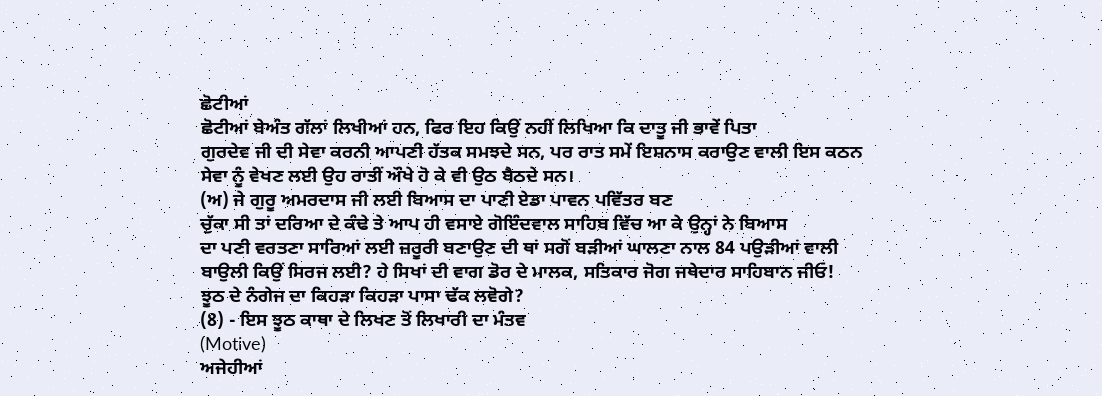ਛੋਟੀਆਂ
ਛੋਟੀਆਂ ਬੇਅੰਤ ਗੱਲਾਂ ਲਿਖੀਆਂ ਹਨ, ਫਿਰ ਇਹ ਕਿਉਂ ਨਹੀਂ ਲਿਖਿਆ ਕਿ ਦਾਤੂ ਜੀ ਭਾਵੇਂ ਪਿਤਾ
ਗੁਰਦੇਵ ਜੀ ਦੀ ਸੇਵਾ ਕਰਨੀ ਆਪਣੀ ਹੱਤਕ ਸਮਝਦੇ ਸਨ, ਪਰ ਰਾਤ ਸਮੇਂ ਇਸ਼ਨਾਸ ਕਰਾਉਣ ਵਾਲੀ ਇਸ ਕਠਨ
ਸੇਵਾ ਨੂੰ ਵੇਖਣ ਲਈ ਉਹ ਰਾਤੀਂ ਔਖੇ ਹੋ ਕੇ ਵੀ ਉਠ ਬੈਠਦੇ ਸਨ।
(ਅ) ਜੇ ਗੁਰੂ ਅਮਰਦਾਸ ਜੀ ਲਈ ਬਿਆਸ ਦਾ ਪਾਣੀ ਏਡਾ ਪਾਵਨ ਪਵਿੱਤਰ ਬਣ
ਚੁੱਕਾ ਸੀ ਤਾਂ ਦਰਿਆ ਦੇ ਕੰਢੇ ਤੇ ਆਪ ਹੀ ਵਸਾਏ ਗੋਇੰਦਵਾਲ ਸਾਹਿਬ ਵਿੱਚ ਆ ਕੇ ਉਨ੍ਹਾਂ ਨੇ ਬਿਆਸ
ਦਾ ਪਣੀ ਵਰਤਣਾ ਸਾਰਿਆਂ ਲਈ ਜ਼ਰੂਰੀ ਬਣਾਉਣ ਦੀ ਥਾਂ ਸਗੋਂ ਬੜੀਆਂ ਘਾਲਣਾ ਨਾਲ 84 ਪਉੜੀਆਂ ਵਾਲੀ
ਬਾਉਲੀ ਕਿਉਂ ਸਿਰਜ ਲਈ? ਹੇ ਸਿਖਾਂ ਦੀ ਵਾਗ ਡੋਰ ਦੇ ਮਾਲਕ, ਸਤਿਕਾਰ ਜੋਗ ਜਥੇਦਾਰ ਸਾਹਿਬਾਨ ਜੀਓ!
ਝੂਠ ਦੇ ਨੰਗੇਜ ਦਾ ਕਿਹੜਾ ਕਿਹੜਾ ਪਾਸਾ ਢੱਕ ਲਵੋਗੇ?
(8) - ਇਸ ਝੂਠ ਕਾਥਾ ਦੇ ਲਿਖਣ ਤੋਂ ਲਿਖਾਰੀ ਦਾ ਮੰਤਵ
(Motive)
ਅਜੇਹੀਆਂ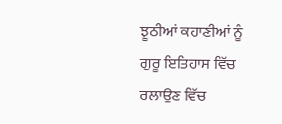ਝੂਠੀਆਂ ਕਹਾਣੀਆਂ ਨੂੰ ਗੁਰੂ ਇਤਿਹਾਸ ਵਿੱਚ ਰਲਾਉਣ ਵਿੱਚ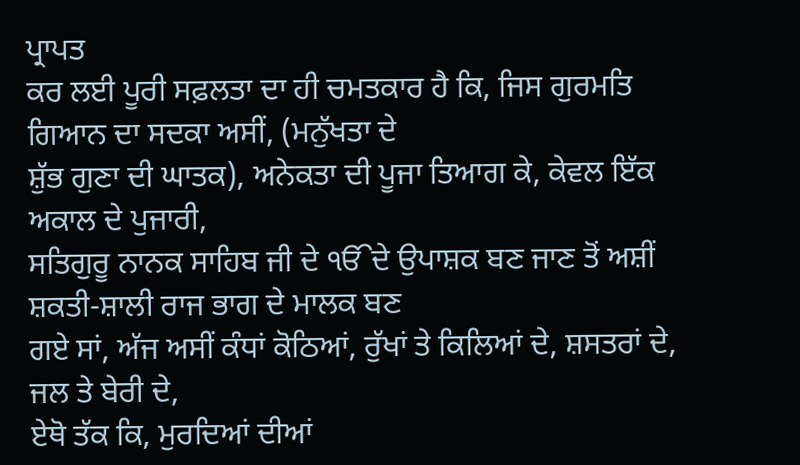ਪ੍ਰਾਪਤ
ਕਰ ਲਈ ਪੂਰੀ ਸਫ਼ਲਤਾ ਦਾ ਹੀ ਚਮਤਕਾਰ ਹੈ ਕਿ, ਜਿਸ ਗੁਰਮਤਿ ਗਿਆਨ ਦਾ ਸਦਕਾ ਅਸੀਂ, (ਮਨੁੱਖਤਾ ਦੇ
ਸ਼ੁੱਭ ਗੁਣਾ ਦੀ ਘਾਤਕ), ਅਨੇਕਤਾ ਦੀ ਪੂਜਾ ਤਿਆਗ ਕੇ, ਕੇਵਲ ਇੱਕ ਅਕਾਲ ਦੇ ਪੁਜਾਰੀ,
ਸਤਿਗੁਰੂ ਨਾਨਕ ਸਾਹਿਬ ਜੀ ਦੇ ੴਦੇ ਉਪਾਸ਼ਕ ਬਣ ਜਾਣ ਤੋਂ ਅਸ਼ੀਂ ਸ਼ਕਤੀ-ਸ਼ਾਲੀ ਰਾਜ ਭਾਗ ਦੇ ਮਾਲਕ ਬਣ
ਗਏ ਸਾਂ, ਅੱਜ ਅਸੀਂ ਕੰਧਾਂ ਕੋਠਿਆਂ, ਰੁੱਖਾਂ ਤੇ ਕਿਲਿਆਂ ਦੇ, ਸ਼ਸਤਰਾਂ ਦੇ, ਜਲ ਤੇ ਬੇਰੀ ਦੇ,
ਏਥੋ ਤੱਕ ਕਿ, ਮੁਰਦਿਆਂ ਦੀਆਂ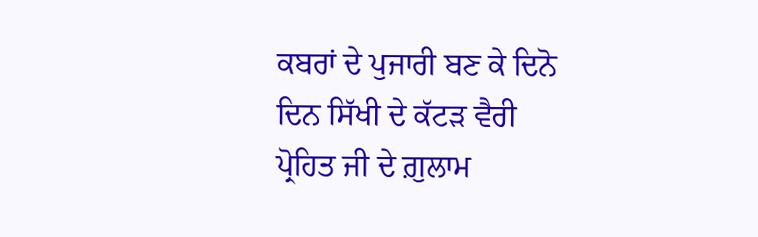ਕਬਰਾਂ ਦੇ ਪੁਜਾਰੀ ਬਣ ਕੇ ਦਿਨੋ ਦਿਨ ਸਿੱਖੀ ਦੇ ਕੱਟੜ ਵੈਰੀ
ਪ੍ਰੋਹਿਤ ਜੀ ਦੇ ਗ਼ੁਲਾਮ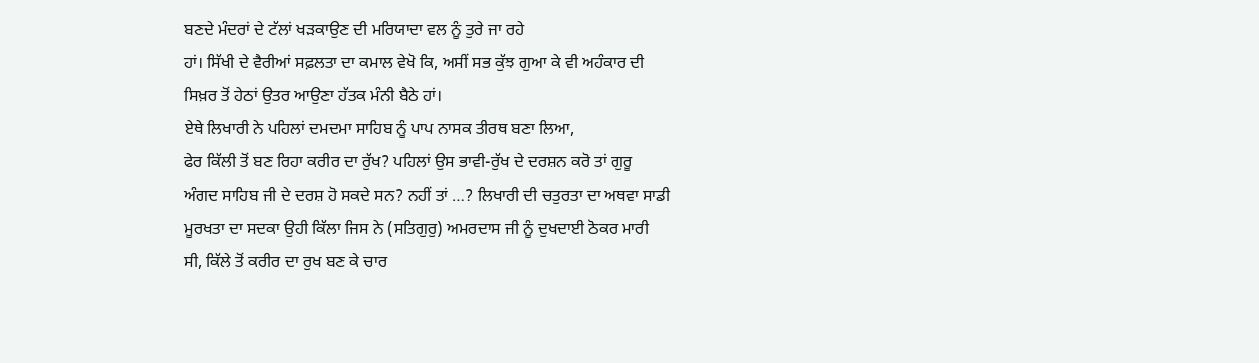ਬਣਦੇ ਮੰਦਰਾਂ ਦੇ ਟੱਲਾਂ ਖੜਕਾਉਣ ਦੀ ਮਰਿਯਾਦਾ ਵਲ ਨੂੰ ਤੁਰੇ ਜਾ ਰਹੇ
ਹਾਂ। ਸਿੱਖੀ ਦੇ ਵੈਰੀਆਂ ਸਫ਼ਲਤਾ ਦਾ ਕਮਾਲ ਵੇਖੋ ਕਿ, ਅਸੀਂ ਸਭ ਕੁੱਝ ਗੁਆ ਕੇ ਵੀ ਅਹੰਕਾਰ ਦੀ
ਸਿਖ਼ਰ ਤੋਂ ਹੇਠਾਂ ਉਤਰ ਆਉਣਾ ਹੱਤਕ ਮੰਨੀ ਬੈਠੇ ਹਾਂ।
ਏਥੇ ਲਿਖਾਰੀ ਨੇ ਪਹਿਲਾਂ ਦਮਦਮਾ ਸਾਹਿਬ ਨੂੰ ਪਾਪ ਨਾਸਕ ਤੀਰਥ ਬਣਾ ਲਿਆ,
ਫੇਰ ਕਿੱਲੀ ਤੋਂ ਬਣ ਰਿਹਾ ਕਰੀਰ ਦਾ ਰੁੱਖ? ਪਹਿਲਾਂ ਉਸ ਭਾਵੀ-ਰੁੱਖ ਦੇ ਦਰਸ਼ਨ ਕਰੋ ਤਾਂ ਗੁਰੂ
ਅੰਗਦ ਸਾਹਿਬ ਜੀ ਦੇ ਦਰਸ਼ ਹੋ ਸਕਦੇ ਸਨ? ਨਹੀਂ ਤਾਂ …? ਲਿਖਾਰੀ ਦੀ ਚਤੁਰਤਾ ਦਾ ਅਥਵਾ ਸਾਡੀ
ਮੂਰਖਤਾ ਦਾ ਸਦਕਾ ਉਹੀ ਕਿੱਲਾ ਜਿਸ ਨੇ (ਸਤਿਗੁਰੁ) ਅਮਰਦਾਸ ਜੀ ਨੂੰ ਦੁਖਦਾਈ ਠੋਕਰ ਮਾਰੀ
ਸੀ, ਕਿੱਲੇ ਤੋਂ ਕਰੀਰ ਦਾ ਰੁਖ ਬਣ ਕੇ ਚਾਰ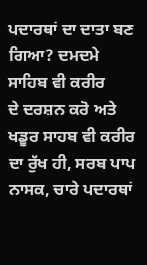ਪਦਾਰਥਾਂ ਦਾ ਦਾਤਾ ਬਣ ਗਿਆ? ਦਮਦਮੇ ਸਾਹਿਬ ਵੀ ਕਰੀਰ
ਦੇ ਦਰਸ਼ਨ ਕਰੋ ਅਤੇ ਖਡੂਰ ਸਾਹਬ ਵੀ ਕਰੀਰ ਦਾ ਰੁੱਖ ਹੀ, ਸਰਬ ਪਾਪ ਨਾਸਕ, ਚਾਰੇ ਪਦਾਰਥਾਂ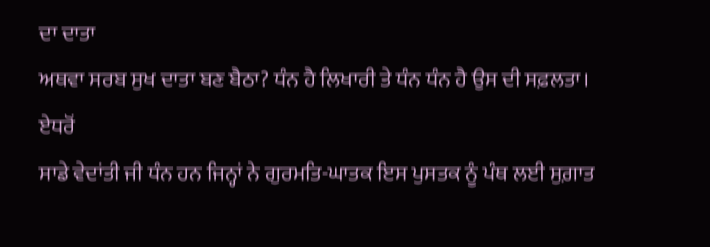ਦਾ ਦਾਤਾ
ਅਥਵਾ ਸਰਬ ਸੁਖ ਦਾਤਾ ਬਣ ਬੈਠਾ? ਧੰਨ ਹੈ ਲਿਖਾਰੀ ਤੇ ਧੰਨ ਧੰਨ ਹੈ ਉਸ ਦੀ ਸਫ਼ਲਤਾ। ਏਧਰੋਂ
ਸਾਡੇ ਵੇਦਾਂਤੀ ਜੀ ਧੰਨ ਹਨ ਜਿਨ੍ਹਾਂ ਨੇ ਗੁਰਮਤਿ-ਘਾਤਕ ਇਸ ਪੁਸਤਕ ਨੂੰ ਪੰਥ ਲਈ ਸੁਗ਼ਾਤ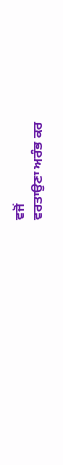ਵਜੋਂ
ਵਰਤਾਉਣਾ ਅਰੰਭ ਕਰ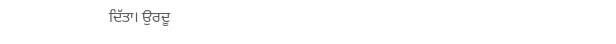ਦਿੱਤਾ। ਉਰਦੂ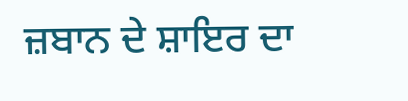ਜ਼ਬਾਨ ਦੇ ਸ਼ਾਇਰ ਦਾ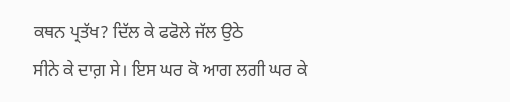ਕਥਨ ਪ੍ਰਤੱਖ? ਦਿੱਲ ਕੇ ਫਫੋਲੇ ਜੱਲ ਉਠੇ
ਸੀਨੇ ਕੇ ਦਾਗ਼ ਸੇ। ਇਸ ਘਰ ਕੋ ਆਗ ਲਗੀ ਘਰ ਕੇ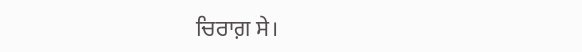ਚਿਰਾਗ਼ ਸੇ।